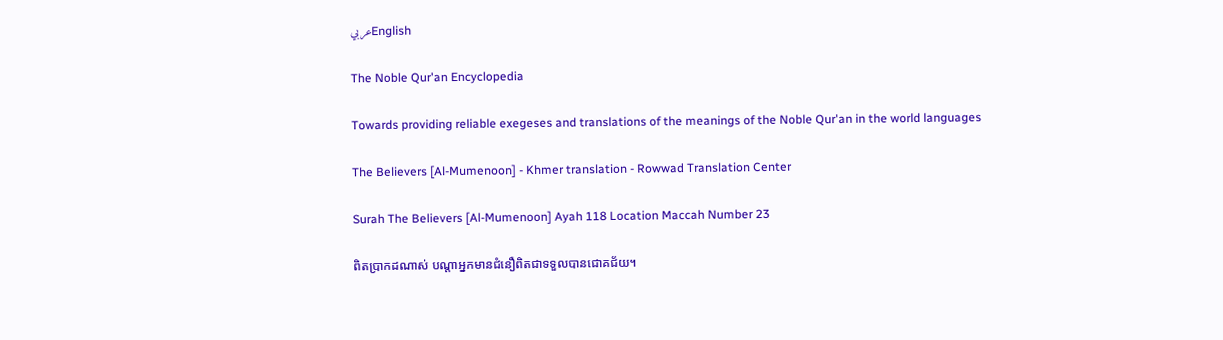عربيEnglish

The Noble Qur'an Encyclopedia

Towards providing reliable exegeses and translations of the meanings of the Noble Qur'an in the world languages

The Believers [Al-Mumenoon] - Khmer translation - Rowwad Translation Center

Surah The Believers [Al-Mumenoon] Ayah 118 Location Maccah Number 23

ពិតប្រាកដណាស់ បណ្តាអ្នកមានជំនឿពិតជាទទួលបានជោគជ័យ។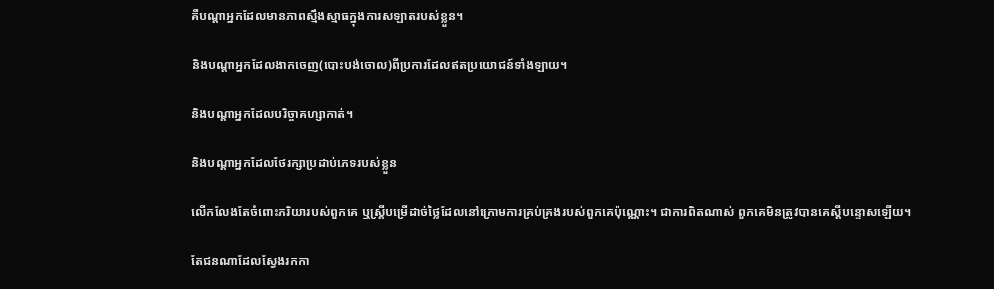គឺបណ្តាអ្នកដែលមានភាពស្មឹងស្មាធក្នុងការសឡាតរបស់ខ្លួន។

និងបណ្តាអ្នកដែលងាកចេញ(បោះបង់ចោល)ពីប្រការដែលឥតប្រយោជន៍ទាំងឡាយ។

និងបណ្តាអ្នកដែលបរិច្ចាគហ្សាកាត់។

និងបណ្តាអ្នកដែលថែរក្សាប្រដាប់ភេទរបស់ខ្លួន

លើកលែងតែចំពោះភរិយារបស់ពួកគេ ឬស្រ្តីបម្រើដាច់ថ្លៃដែលនៅក្រោមការគ្រប់គ្រងរបស់ពួកគេប៉ុណ្ណោះ។ ជាការពិតណាស់ ពួកគេមិនត្រូវបានគេស្តីបន្ទោសឡើយ។

តែជនណាដែលស្វែងរកកា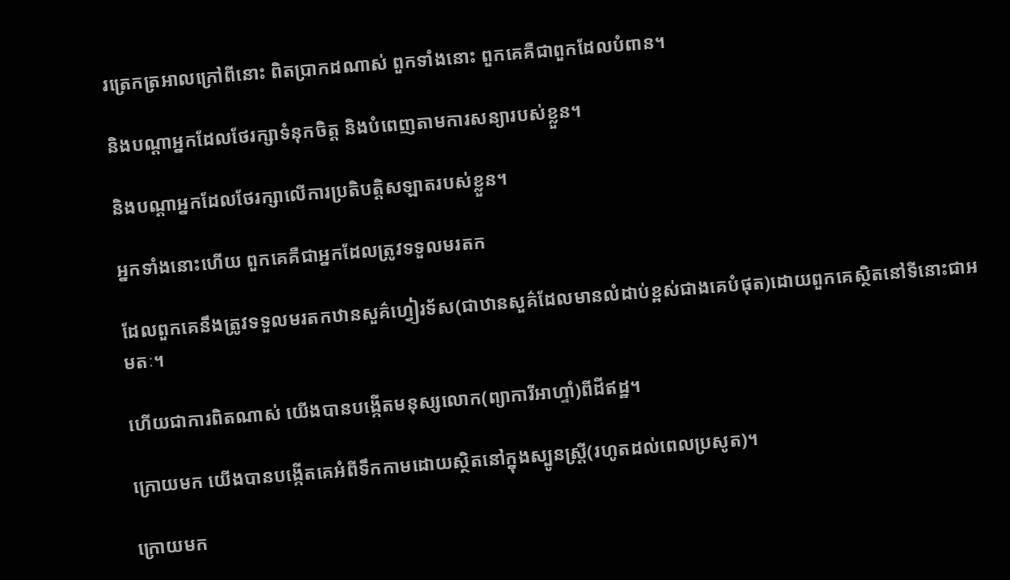រត្រេកត្រអាលក្រៅពីនោះ ពិតប្រាកដណាស់ ពួកទាំងនោះ ពួកគេគឺជាពួកដែលបំពាន។

និងបណ្តាអ្នកដែលថែរក្សាទំនុកចិត្ត និងបំពេញតាមការសន្យារបស់ខ្លួន។

និងបណ្តាអ្នកដែលថែរក្សាលើការប្រតិបត្តិសឡាតរបស់ខ្លួន។

អ្នកទាំងនោះហើយ ពួកគេគឺជាអ្នកដែលត្រូវទទួលមរតក

ដែលពួកគេនឹងត្រូវទទួលមរតកឋានសួគ៌ហ្វៀរទ័ស(ជាឋានសួគ៌ដែលមានលំដាប់ខ្ពស់ជាងគេបំផុត)ដោយពួកគេស្ថិតនៅទីនោះជាអមតៈ។

ហើយជាការពិតណាស់ យើងបានបង្កើតមនុស្សលោក(ព្យាការីអាហ្ទាំ)ពីដីឥដ្ឋ។

ក្រោយមក យើងបានបង្កើតគេអំពីទឹកកាមដោយស្ថិតនៅក្នុងស្បូនស្ត្រី(រហូតដល់ពេលប្រសូត)។

ក្រោយមក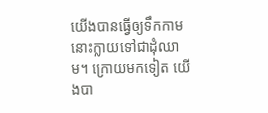យើងបានធ្វើឲ្យទឹកកាមនោះក្លាយទៅជាដុំឈាម។ ក្រោយមកទៀត យើងបា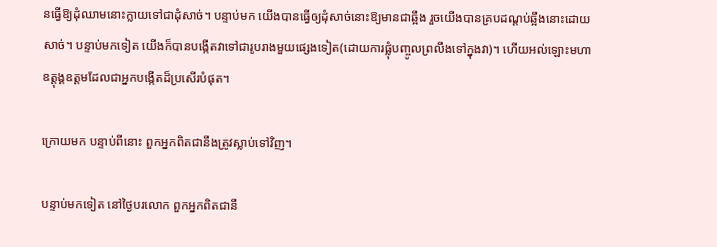នធ្វើឱ្យដុំឈាមនោះក្លាយទៅជាដុំសាច់។ បន្ទាប់មក យើងបានធ្វើឲ្យដុំសាច់នោះឱ្យមានជាឆ្អឹង រួចយើងបានគ្របដណ្តប់ឆ្អឹងនោះដោយសាច់។ បន្ទាប់មកទៀត យើងក៏បានបង្កើតវាទៅជារូបរាងមួយផ្សេងទៀត(ដោយការផ្លុំបញ្ចូលព្រលឹងទៅក្នុងវា)។ ហើយអល់ឡោះមហាឧត្តុង្គឧត្តមដែលជាអ្នកបង្កើតដ៏ប្រសើរបំផុត។

ក្រោយមក បន្ទាប់ពីនោះ ពួកអ្នកពិតជានឹងត្រូវស្លាប់ទៅវិញ។

បន្ទាប់មកទៀត នៅថ្ងៃបរលោក ពួកអ្នកពិតជានឹ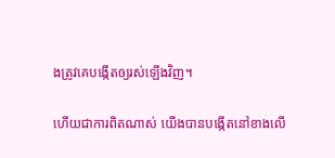ងត្រូវគេបង្កើតឲ្យរស់ឡើងវិញ។

ហើយជាការពិតណាស់ យើងបានបង្កើតនៅខាងលើ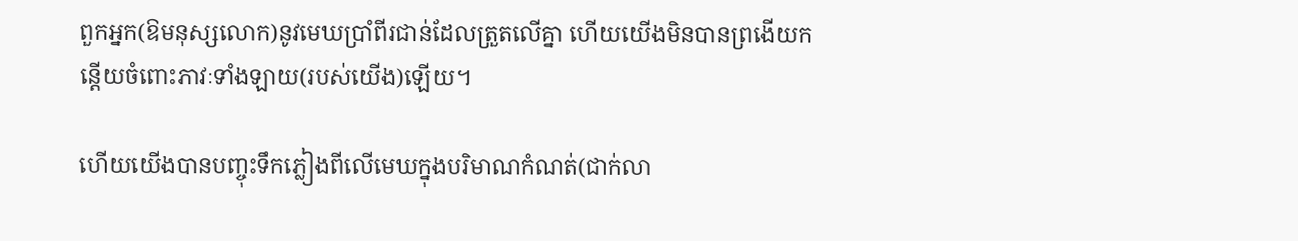ពួកអ្នក(ឱមនុស្សលោក)នូវមេឃប្រាំពីរជាន់ដែលត្រួតលើគ្នា ហើយយើងមិនបានព្រងើយកន្តើយចំពោះភាវៈទាំងឡាយ(របស់យើង)ឡើយ។

ហើយយើងបានបញ្ចុះទឹកភ្លៀងពីលើមេឃក្នុងបរិមាណកំណត់(ជាក់លា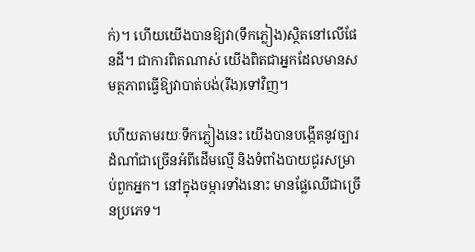ក់)។ ហើយយើងបានឱ្យវា(ទឹកភ្លៀង)ស្ថិតនៅលើផែនដី។ ជាការពិតណាស់ យើងពិតជាអ្នកដែលមានសមត្ថភាពធ្វើឱ្យវាបាត់បង់(រីង)ទៅវិញ។

ហើយតាមរយៈទឹកភ្លៀងនេះ យើងបានបង្កើតនូវច្បារដំណាំជាច្រើនអំពីដើមល្មើ និងទំពាំងបាយជូរសម្រាប់ពួកអ្នក។ នៅក្នុងចម្ការទាំងនោះ មានផ្លែឈើជាច្រើនប្រភេទ។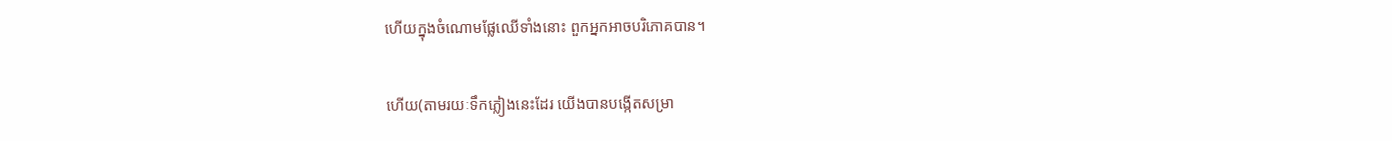ហើយក្នុងចំណោមផ្លែឈើទាំងនោះ ពួកអ្នកអាចបរិភោគបាន។

ហើយ(តាមរយៈទឹកភ្លៀងនេះដែរ យើងបានបង្កើតសម្រា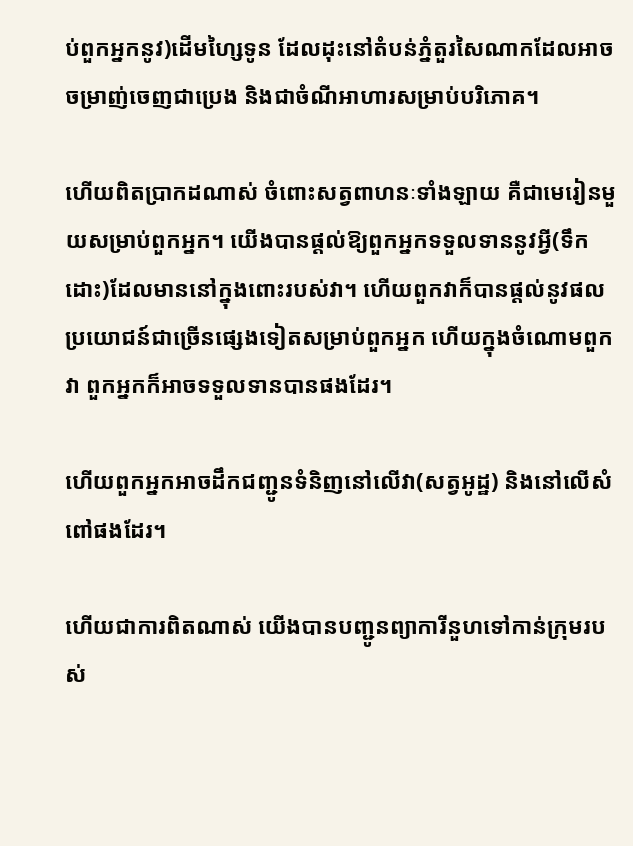ប់ពួកអ្នកនូវ)ដើមហ្សៃទូន ដែលដុះនៅតំបន់ភ្នំតួរសៃណាកដែលអាចចម្រាញ់ចេញជាប្រេង និងជាចំណីអាហារសម្រាប់បរិភោគ។

ហើយពិតប្រាកដណាស់ ចំពោះសត្វពាហនៈទាំងឡាយ គឺជាមេរៀនមួយសម្រាប់ពួកអ្នក។ យើងបានផ្តល់ឱ្យពួកអ្នកទទួលទាននូវអ្វី(ទឹកដោះ)ដែលមាននៅក្នុងពោះរបស់វា។ ហើយពួកវាក៏បានផ្តល់នូវផលប្រយោជន៍ជាច្រើនផ្សេងទៀតសម្រាប់ពួកអ្នក ហើយក្នុងចំណោមពួកវា ពួកអ្នកក៏អាចទទួលទានបានផងដែរ។

ហើយពួកអ្នកអាចដឹកជញ្ជូនទំនិញនៅលើវា(សត្វអូដ្ឋ) និងនៅលើសំពៅផងដែរ។

ហើយជាការពិតណាស់ យើងបានបញ្ជូនព្យាការីនួហទៅកាន់ក្រុមរបស់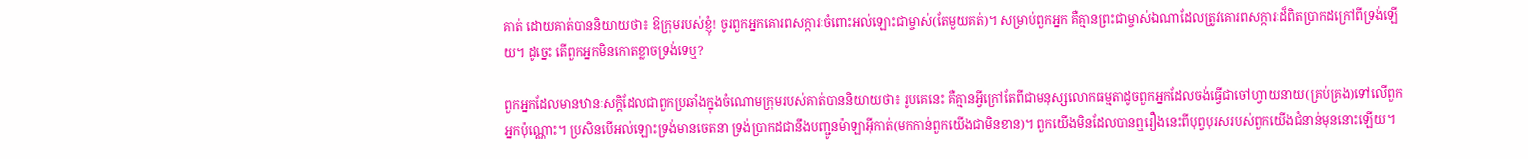គាត់ ដោយគាត់បាននិយាយថា៖ ឱក្រុមរបស់ខ្ញុំ! ចូរពួកអ្នកគោរពសក្ការៈចំពោះអល់ឡោះជាម្ចាស់(តែមួយគត់)។ សម្រាប់ពួកអ្នក គឺគ្មានព្រះជាម្ចាស់ឯណាដែលត្រូវគោរពសក្ការៈដ៏ពិតប្រាកដក្រៅពីទ្រង់ឡើយ។ ដូច្នេះ តើពួកអ្នកមិនកោតខ្លាចទ្រង់ទេឬ?

ពួកអ្នកដែលមានឋានៈសក្តិដែលជាពួកប្រឆាំងក្នុងចំណោមក្រុមរបស់គាត់បាននិយាយថា៖ រូបគេនេះ គឺគ្មានអ្វីក្រៅតែពីជាមនុស្សលោកធម្មតាដូចពួកអ្នកដែលចង់ធ្វើជាចៅហ្វាយនាយ(គ្រប់គ្រង)ទៅលើពួកអ្នកប៉ុណ្ណោះ។ ប្រសិនបើអល់ឡោះទ្រង់មានចេតនា ទ្រង់ប្រាកដជានឹងបញ្ជូនម៉ាឡាអ៊ីកាត់(មកកាន់ពួកយើងជាមិនខាន)។ ពួកយើងមិនដែលបានឮរឿងនេះពីបុព្វបុរសរបស់ពួកយើងជំនាន់មុននោះឡើយ។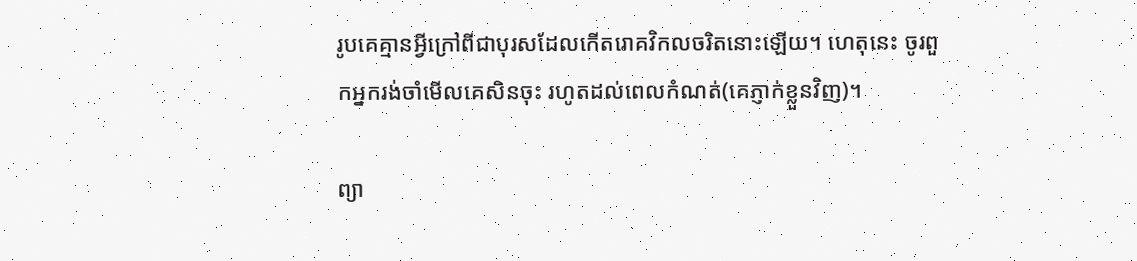រូបគេគ្មានអ្វីក្រៅពីជាបុរសដែលកើតរោគវិកលចរិតនោះឡើយ។ ហេតុនេះ ចូរពួកអ្នករង់ចាំមើលគេសិនចុះ រហូតដល់ពេលកំណត់(គេភ្ញាក់ខ្លួនវិញ)។

ព្យា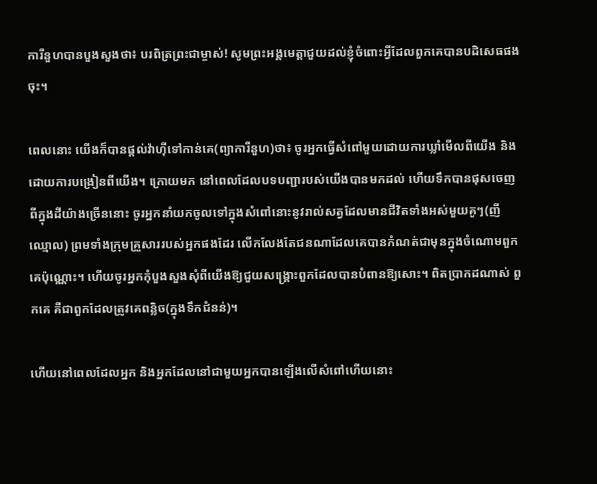ការីនួហបានបួងសួងថា៖ បរពិត្រព្រះជាម្ចាស់! សូមព្រះអង្គមេត្តាជួយដល់ខ្ញុំចំពោះអ្វីដែលពួកគេបានបដិសេធផងចុះ។

ពេលនោះ យើងក៏បានផ្តល់វ៉ាហ៊ីទៅកាន់គេ(ព្យាការីនួហ)ថា៖ ចូរអ្នកធ្វើសំពៅមួយដោយការឃ្លាំមើលពីយើង និងដោយការបង្រៀនពីយើង។ ក្រោយមក នៅពេលដែលបទបញ្ជារបស់យើងបានមកដល់ ហើយទឹកបានផុសចេញពីក្នុងដីយ៉ាងច្រើននោះ ចូរអ្នកនាំយកចូលទៅក្នុងសំពៅនោះនូវរាល់សត្វដែលមានជីវិតទាំងអស់មួយគូៗ(ញីឈ្មោល) ព្រមទាំងក្រុមគ្រួសាររបស់អ្នកផងដែរ លើកលែងតែជនណាដែលគេបានកំណត់ជាមុនក្នុងចំណោមពួកគេប៉ុណ្ណោះ។ ហើយចូរអ្នកកុំបួងសួងសុំពីយើងឱ្យជួយសង្រ្គោះពួកដែលបានបំពានឱ្យសោះ។ ពិតប្រាកដណាស់ ពួកគេ គឺជាពួកដែលត្រូវគេពន្លិច(ក្នុងទឹកជំនន់)។

ហើយនៅពេលដែលអ្នក និងអ្នកដែលនៅជាមួយអ្នកបានឡើងលើសំពៅហើយនោះ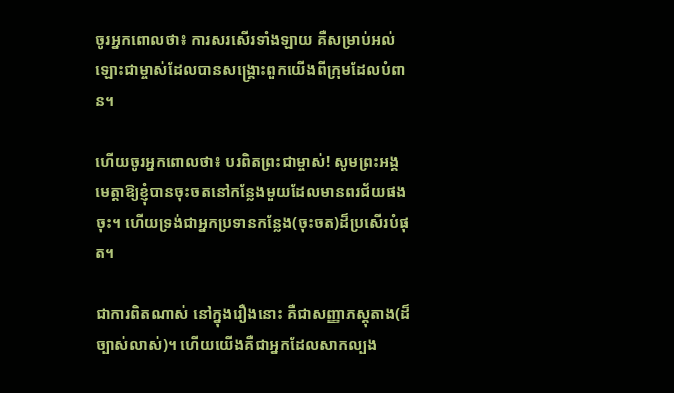ចូរអ្នកពោលថា៖ ការសរសើរទាំងឡាយ គឺសម្រាប់អល់ឡោះជាម្ចាស់ដែលបានសង្គ្រោះពួកយើងពីក្រុមដែលបំពាន។

ហើយចូរអ្នកពោលថា៖ បរពិតព្រះជាម្ចាស់! សូមព្រះអង្គមេត្តាឱ្យខ្ញុំបានចុះចតនៅកន្លែងមួយដែលមានពរជ័យផងចុះ។ ហើយទ្រង់ជាអ្នកប្រទានកន្លែង(ចុះចត)ដ៏ប្រសើរបំផុត។

ជាការពិតណាស់ នៅក្នុងរឿងនោះ គឺជាសញ្ញាភស្តុតាង(ដ៏ច្បាស់លាស់)។ ហើយយើងគឺជាអ្នកដែលសាកល្បង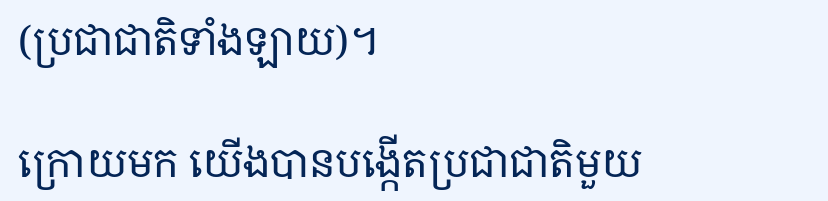(ប្រជាជាតិទាំងឡាយ)។

ក្រោយមក យើងបានបង្កើតប្រជាជាតិមួយ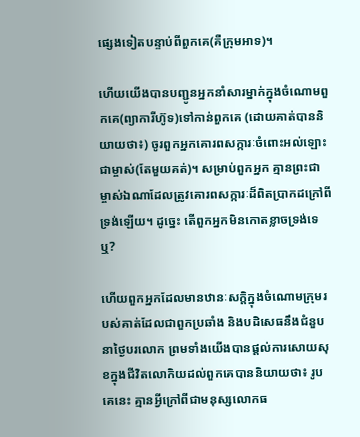ផ្សេងទៀតបន្ទាប់ពីពួកគេ(គឺក្រុមអាទ)។

ហើយយើងបានបញ្ជូនអ្នកនាំសារម្នាក់ក្នុងចំណោមពួកគេ(ព្យាការីហ៊ូទ)ទៅកាន់ពួកគេ (ដោយគាត់បាននិយាយថា៖) ចូរពួកអ្នកគោរពសក្ការៈចំពោះអល់ឡោះជាម្ចាស់(តែមួយគត់)។ សម្រាប់ពួកអ្នក គ្មានព្រះជាម្ចាស់ឯណាដែលត្រូវគោរពសក្ការៈដ៏ពិតប្រាកដក្រៅពីទ្រង់ឡើយ។ ដូច្នេះ តើពួកអ្នកមិនកោតខ្លាចទ្រង់ទេឬ?

ហើយពួកអ្នកដែលមានឋានៈសក្តិក្នុងចំណោមក្រុមរបស់គាត់ដែលជាពួកប្រឆាំង និងបដិសេធនឹងជំនួបនាថ្ងៃបរលោក ព្រមទាំងយើងបានផ្តល់ការសោយសុខក្នុងជីវិតលោកិយដល់ពួកគេបាននិយាយថា៖ រូបគេនេះ គ្មានអ្វីក្រៅពីជាមនុស្សលោកធ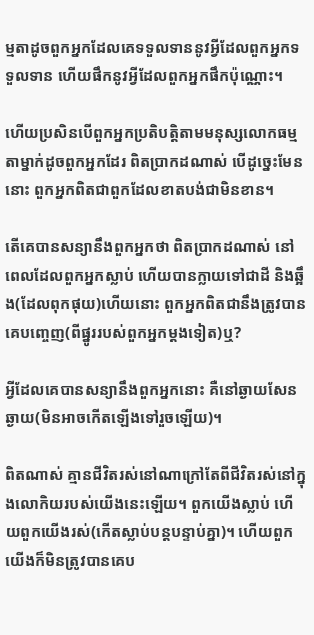ម្មតាដូចពួកអ្នកដែលគេទទួលទាននូវអ្វីដែលពួកអ្នកទទួលទាន ហើយផឹកនូវអ្វីដែលពួកអ្នកផឹកប៉ុណ្ណោះ។

ហើយប្រសិនបើពួកអ្នកប្រតិបត្តិតាមមនុស្សលោកធម្មតាម្នាក់ដូចពួកអ្នកដែរ ពិតប្រាកដណាស់ បើដូច្នេះមែននោះ ពួកអ្នកពិតជាពួកដែលខាតបង់ជាមិនខាន។

តើគេបានសន្យានឹងពួកអ្នកថា ពិតប្រាកដណាស់ នៅពេលដែលពួកអ្នកស្លាប់ ហើយបានក្លាយទៅជាដី និងឆ្អឹង(ដែលពុកផុយ)ហើយនោះ ពួកអ្នកពិតជានឹងត្រូវបានគេបញ្ចេញ(ពីផ្នូររបស់ពួកអ្នកម្តងទៀត)ឬ?

អ្វីដែលគេបានសន្យានឹងពួកអ្នកនោះ គឺនៅឆ្ងាយសែនឆ្ងាយ(មិនអាចកើតឡើងទៅរួចឡើយ)។

ពិតណាស់ គ្មានជីវិតរស់នៅណាក្រៅតែពីជីវិតរស់នៅក្នុងលោកិយរបស់យើងនេះឡើយ។ ពួកយើងស្លាប់ ហើយពួកយើងរស់(កើតស្លាប់បន្តបន្ទាប់គ្នា)។ ហើយពួកយើងក៏មិនត្រូវបានគេប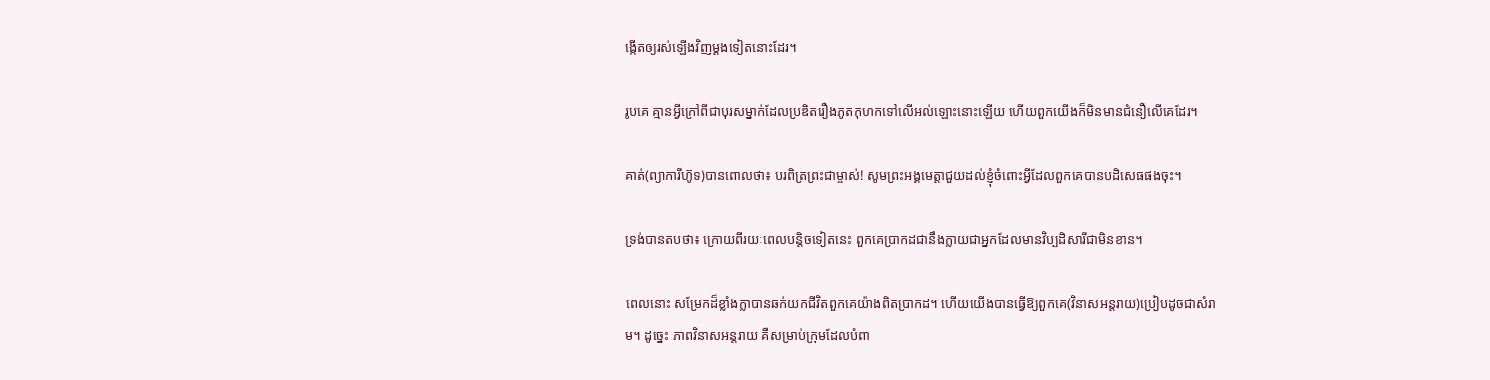ង្កើតឲ្យរស់ឡើងវិញម្តងទៀតនោះដែរ។

រូបគេ គ្មានអ្វីក្រៅពីជាបុរសម្នាក់ដែលប្រឌិតរឿងភូតកុហកទៅលើអល់ឡោះនោះឡើយ ហើយពួកយើងក៏មិនមានជំនឿលើគេដែរ។

គាត់(ព្យាការីហ៊ូទ)បានពោលថា៖ បរពិត្រព្រះជាម្ចាស់! សូមព្រះអង្គមេត្តាជួយដល់ខ្ញុំចំពោះអ្វីដែលពួកគេបានបដិសេធផងចុះ។

ទ្រង់បានតបថា៖ ក្រោយពីរយៈពេលបន្តិចទៀតនេះ ពួកគេប្រាកដជានឹងក្លាយជាអ្នកដែលមានវិប្បដិសារីជាមិនខាន។

ពេលនោះ សម្រែកដ៏ខ្លាំងក្លាបានឆក់យកជីវិតពួកគេយ៉ាងពិតប្រាកដ។ ហើយយើងបានធ្វើឱ្យពួកគេ(វិនាសអន្តរាយ)ប្រៀបដូចជាសំរាម។ ដូច្នេះ ភាពវិនាសអន្តរាយ គឺសម្រាប់ក្រុមដែលបំពា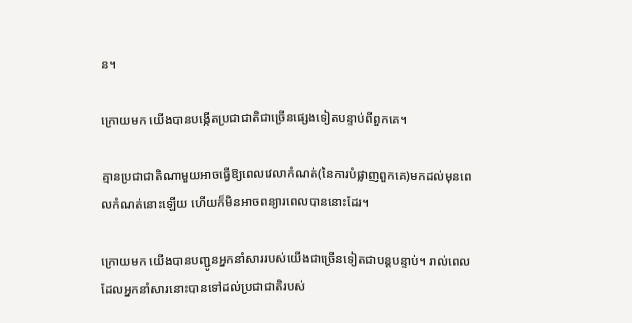ន។

ក្រោយមក យើងបានបង្កើតប្រជាជាតិជាច្រើនផ្សេងទៀតបន្ទាប់ពីពួកគេ។

គ្មានប្រជាជាតិណាមួយអាចធ្វើឱ្យពេលវេលាកំណត់(នៃការបំផ្លាញពួកគេ)មកដល់មុនពេលកំណត់នោះឡើយ ហើយក៏មិនអាចពន្យារពេលបាននោះដែរ។

ក្រោយមក យើងបានបញ្ជូនអ្នកនាំសាររបស់យើងជាច្រើនទៀតជាបន្តបន្ទាប់។ រាល់ពេលដែលអ្នកនាំសារនោះបានទៅដល់ប្រជាជាតិរបស់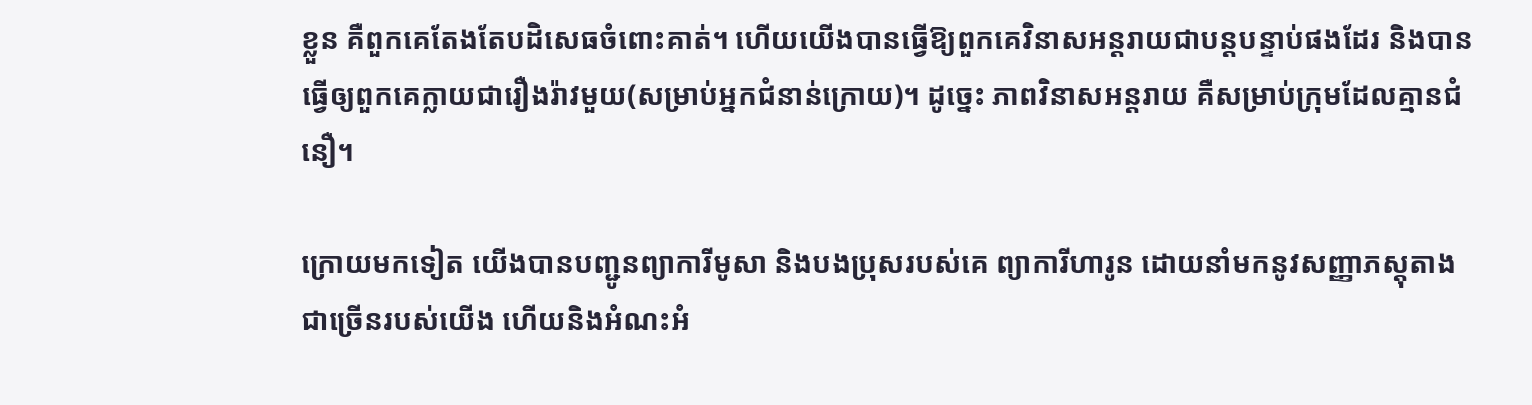ខ្លួន គឺពួកគេតែងតែបដិសេធចំពោះគាត់។ ហើយយើងបានធ្វើឱ្យពួកគេវិនាសអន្តរាយជាបន្តបន្ទាប់ផងដែរ និងបានធ្វើឲ្យពួកគេក្លាយជារឿងរ៉ាវមួយ(សម្រាប់អ្នកជំនាន់ក្រោយ)។ ដូច្នេះ ភាពវិនាសអន្តរាយ គឺសម្រាប់ក្រុមដែលគ្មានជំនឿ។

ក្រោយមកទៀត យើងបានបញ្ជូនព្យាការីមូសា និងបងប្រុសរបស់គេ ព្យាការីហារូន ដោយនាំមកនូវសញ្ញាភស្តុតាងជាច្រើនរបស់យើង ហើយនិងអំណះអំ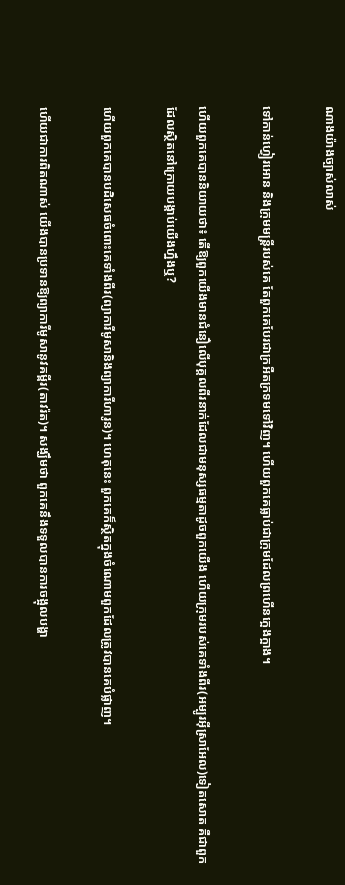ណាងយ៉ាងច្បាស់លាស់

ទៅកាន់ហ្វៀរអោន និងក្រុមមន្ត្រីរបស់គេ តែពួកគេបែរជាក្រអឺតក្រទមទៅវិញ។ ហើយពួកគេធ្លាប់ជាក្រុមដែលព្រហើនក្អេងក្អាង។

ហើយពួកគេបាននិយាយថា៖ តើឱ្យពួកយើងមានជំនឿលើបុគ្គលពីរនាក់ដែលជាមនុស្សធម្មតាដូចពួកយើង ហើយក្រុមរបស់គេទាំងពីរ(អម្បូរអ៊ីស្រាអែល)ទៀតសោត គឺជាពួកដែលស្ថិតនៅក្រោយបង្គាប់យើងហ្នឹងឬ?

ហើយពួកគេបានបដិសេធចំពោះគេទាំងពីរ(ព្យាការីមូសានិងព្យាការីហារូន)។ ហេតុនេះ ពួកគេក៏ស្ថិតក្នុងចំណោមពួកដែលត្រូវបានគេបំផ្លាញ។

ហើយជាការពិតណាស់ យើងបានប្រទានឱ្យព្យាការីមូសានូវគម្ពីរ(តាវរ៉ត)។ សង្ឃឹមថា ពួកគេនឹងទទួលបានការចង្អុលបង្ហា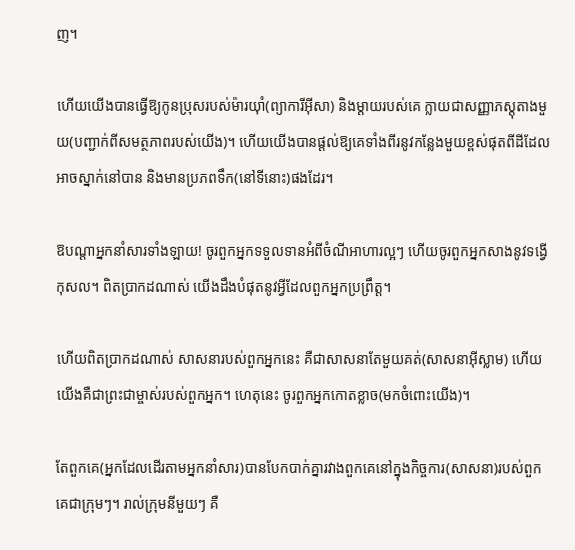ញ។

ហើយយើងបានធ្វើឱ្យកូនប្រុសរបស់ម៉ារយ៉ាំ(ព្យាការីអ៊ីសា) និងម្តាយរបស់គេ ក្លាយជាសញ្ញាភស្តុតាងមួយ(បញ្ជាក់ពីសមត្ថភាពរបស់យើង)។ ហើយយើងបានផ្តល់ឱ្យគេទាំងពីរនូវកន្លែងមួយខ្ពស់ផុតពីដីដែលអាចស្នាក់នៅបាន និងមានប្រភពទឹក(នៅទីនោះ)ផងដែរ។

ឱបណ្តាអ្នកនាំសារទាំងឡាយ! ចូរពួកអ្នកទទួលទានអំពីចំណីអាហារល្អៗ ហើយចូរពួកអ្នកសាងនូវទង្វើកុសល។ ពិតប្រាកដណាស់ យើងដឹងបំផុតនូវអ្វីដែលពួកអ្នកប្រព្រឹត្ត។

ហើយពិតប្រាកដណាស់ សាសនារបស់ពួកអ្នកនេះ គឺជាសាសនាតែមួយគត់(សាសនាអ៊ីស្លាម) ហើយយើងគឺជាព្រះជាម្ចាស់របស់ពួកអ្នក។ ហេតុនេះ ចូរពួកអ្នកកោតខ្លាច(មកចំពោះយើង)។

តែពួកគេ(អ្នកដែលដើរតាមអ្នកនាំសារ)បានបែកបាក់គ្នារវាងពួកគេនៅក្នុងកិច្ចការ(សាសនា)របស់ពួកគេជាក្រុមៗ។ រាល់ក្រុមនីមួយៗ គឺ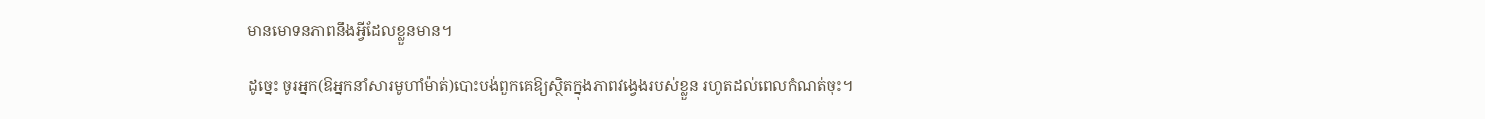មានមោទនភាពនឹងអ្វីដែលខ្លួនមាន។

ដូច្នេះ ចូរអ្នក(ឱអ្នកនាំសារមូហាំម៉ាត់)បោះបង់ពួកគេឱ្យស្ថិតក្នុងភាពវង្វេងរបស់ខ្លួន រហូតដល់ពេលកំណត់ចុះ។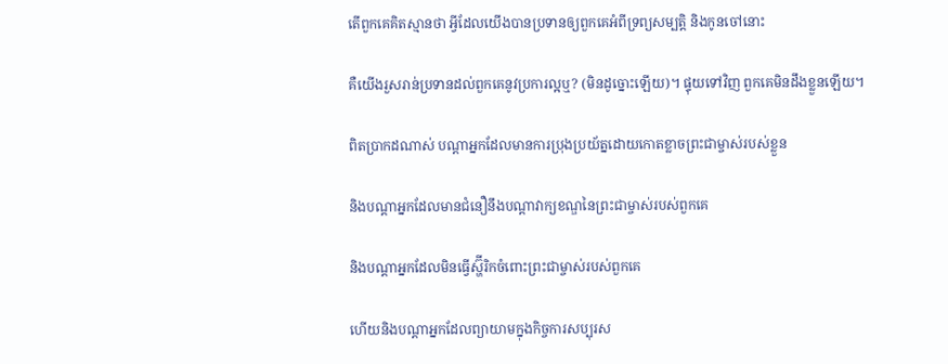តើពួកគេគិតស្មានថា អ្វីដែលយើងបានប្រទានឲ្យពួកគេអំពីទ្រព្យសម្បត្តិ និងកូនចៅនោះ

គឺយើងរួសរាន់ប្រទានដល់ពួកគេនូវប្រការល្អឬ? (មិនដូច្នោះឡើយ)។ ផ្ទុយទៅវិញ ពួកគេមិនដឹងខ្លួនឡើយ។

ពិតប្រាកដណាស់ បណ្តាអ្នកដែលមានការប្រុងប្រយ័ត្នដោយកោតខ្លាចព្រះជាម្ចាស់របស់ខ្លួន

និងបណ្តាអ្នកដែលមានជំនឿនឹងបណ្តាវាក្យខណ្ឌនៃព្រះជាម្ចាស់របស់ពួកគេ

និងបណ្តាអ្នកដែលមិនធ្វើស្ហ៊ីរិកចំពោះព្រះជាម្ចាស់របស់ពួកគេ

ហើយនិងបណ្តាអ្នកដែលព្យាយាមក្នុងកិច្ចការសប្បុរស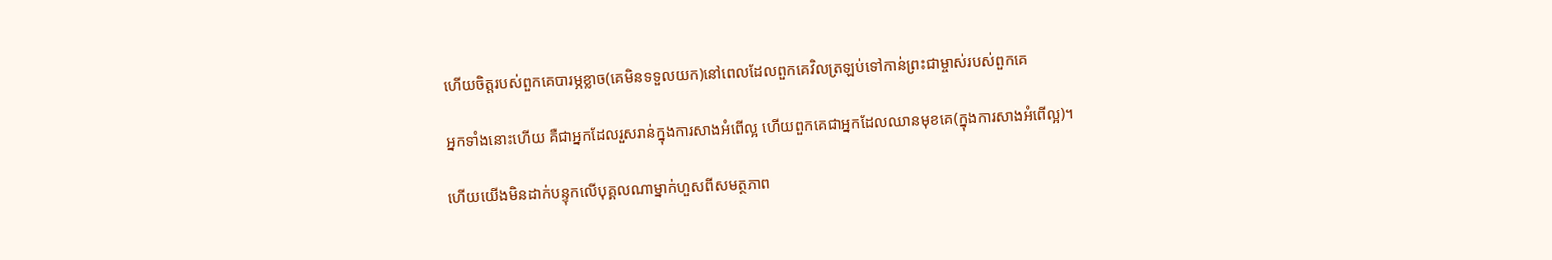ហើយចិត្តរបស់ពួកគេបារម្ភខ្លាច(គេមិនទទួលយក)នៅពេលដែលពួកគេវិលត្រឡប់ទៅកាន់ព្រះជាម្ចាស់របស់ពួកគេ

អ្នកទាំងនោះហើយ គឺជាអ្នកដែលរួសរាន់ក្នុងការសាងអំពើល្អ ហើយពួកគេជាអ្នកដែលឈានមុខគេ(ក្នុងការសាងអំពើល្អ)។

ហើយយើងមិនដាក់បន្ទុកលើបុគ្គលណាម្នាក់ហួសពីសមត្ថភាព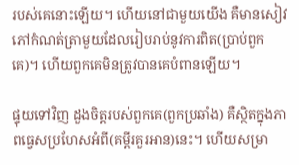របស់គេនោះឡើយ។ ហើយនៅជាមួយយើង គឺមានសៀវភៅកំណត់ត្រាមួយដែលរៀបរាប់នូវការពិត(ប្រាប់ពួកគេ)។ ហើយពួកគេមិនត្រូវបានគេបំពានឡើយ។

ផ្ទុយទៅវិញ ដួងចិត្តរបស់ពួកគេ(ពួកប្រឆាំង) គឺស្ថិតក្នុងភាពធ្វេសប្រហែសអំពី(គម្ពីរគួរអាន)នេះ។ ហើយសម្រា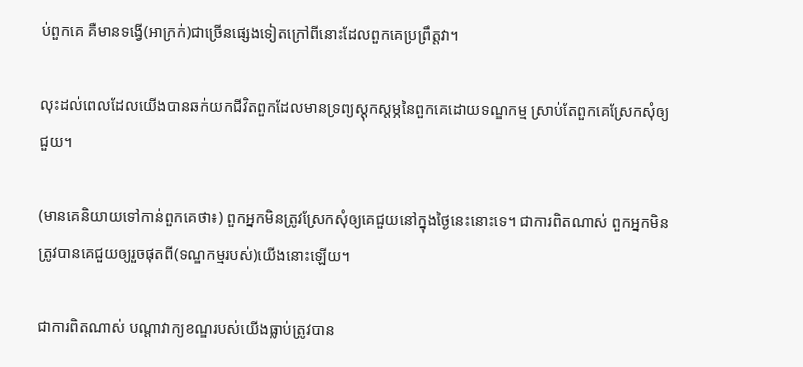ប់ពួកគេ គឺមានទង្វើ(អាក្រក់)ជាច្រើនផ្សេងទៀតក្រៅពីនោះដែលពួកគេប្រព្រឹត្តវា។

លុះដល់ពេលដែលយើងបានឆក់យកជីវិតពួកដែលមានទ្រព្យស្តុកស្តម្ភនៃពួកគេដោយទណ្ឌកម្ម ស្រាប់តែពួកគេស្រែកសុំឲ្យជួយ។

(មានគេនិយាយទៅកាន់ពួកគេថា៖) ពួកអ្នកមិនត្រូវស្រែកសុំឲ្យគេជួយនៅក្នុងថ្ងៃនេះនោះទេ។ ជាការពិតណាស់ ពួកអ្នកមិនត្រូវបានគេជួយឲ្យរួចផុតពី(ទណ្ឌកម្មរបស់)យើងនោះឡើយ។

ជាការពិតណាស់ បណ្តាវាក្យខណ្ឌរបស់យើងធ្លាប់ត្រូវបាន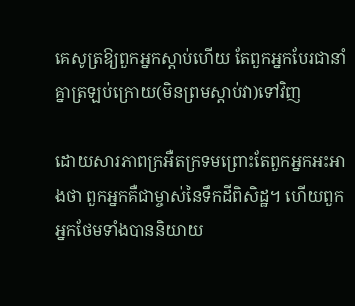គេសូត្រឱ្យពួកអ្នកស្តាប់ហើយ តែពួកអ្នកបែរជានាំគ្នាត្រឡប់ក្រោយ(មិនព្រមស្តាប់វា)ទៅវិញ

ដោយសារភាពក្រអឺតក្រទមព្រោះតែពួកអ្នកអះអាងថា ពួកអ្នកគឺជាម្ចាស់នៃទឹកដីពិសិដ្ឋ។ ហើយពួកអ្នកថែមទាំងបាននិយាយ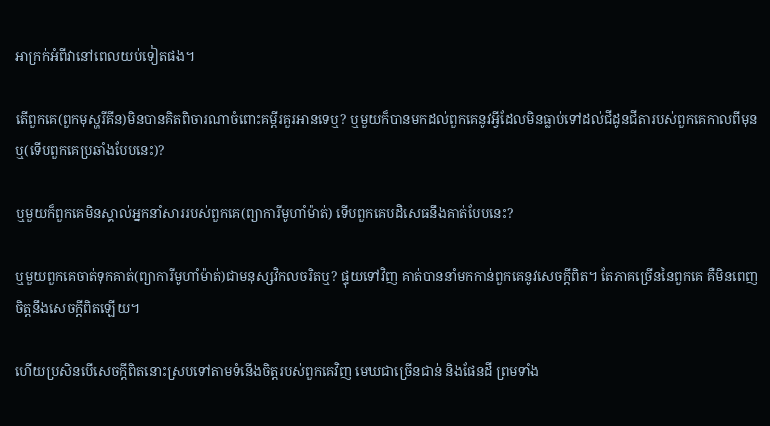អាក្រក់អំពីវានៅពេលយប់ទៀតផង។

តើពួកគេ(ពួកមុស្ហរីគីន)មិនបានគិតពិចារណាចំពោះគម្ពីរគួរអានទេឬ? ឬមួយក៏បានមកដល់ពួកគេនូវអ្វីដែលមិនធ្លាប់ទៅដល់ជីដូនជីតារបស់ពួកគេកាលពីមុនឬ(ទើបពួកគេប្រឆាំងបែបនេះ)?

ឬមួយក៏ពួកគេមិនស្គាល់អ្នកនាំសាររបស់ពួកគេ(ព្យាការីមូហាំម៉ាត់) ទើបពួកគេបដិសេធនឹងគាត់បែបនេះ?

ឬមួយពួកគេចាត់ទុកគាត់(ព្យាការីមូហាំម៉ាត់)ជាមនុស្សវិកលចរិតឬ? ផ្ទុយទៅវិញ គាត់បាននាំមកកាន់ពួកគេនូវសេចក្តីពិត។ តែភាគច្រើននៃពួកគេ គឺមិនពេញចិត្តនឹងសេចក្តីពិតឡើយ។

ហើយប្រសិនបើសេចក្តីពិតនោះស្របទៅតាមទំនើងចិត្តរបស់ពួកគេវិញ មេឃជាច្រើនជាន់ និងផែនដី ព្រមទាំង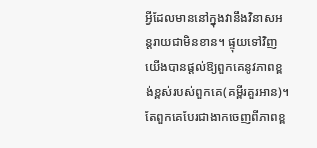អ្វីដែលមាននៅក្នុងវានឹងវិនាសអន្តរាយជាមិនខាន។ ផ្ទុយទៅវិញ យើងបានផ្តល់ឱ្យពួកគេនូវភាពខ្ពង់ខ្ពស់របស់ពួកគេ(គម្ពីរគួរអាន)។ តែពួកគេបែរជាងាកចេញពីភាពខ្ព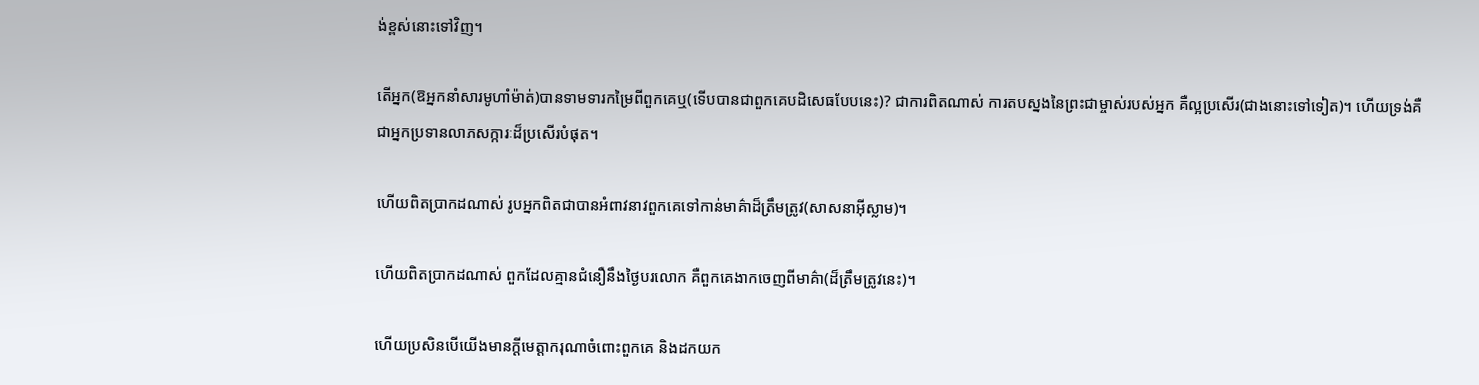ង់ខ្ពស់នោះទៅវិញ។

តើអ្នក(ឱអ្នកនាំសារមូហាំម៉ាត់)បានទាមទារកម្រៃពីពួកគេឬ(ទើបបានជាពួកគេបដិសេធបែបនេះ)? ជាការពិតណាស់ ការតបស្នងនៃព្រះជាម្ចាស់របស់អ្នក គឺល្អប្រសើរ(ជាងនោះទៅទៀត)។ ហើយទ្រង់គឺជាអ្នកប្រទានលាភសក្ការៈដ៏ប្រសើរបំផុត។

ហើយពិតប្រាកដណាស់ រូបអ្នកពិតជាបានអំពាវនាវពួកគេទៅកាន់មាគ៌ាដ៏ត្រឹមត្រូវ(សាសនាអ៊ីស្លាម)។

ហើយពិតប្រាកដណាស់ ពួកដែលគ្មានជំនឿនឹងថ្ងៃបរលោក គឺពួកគេងាកចេញពីមាគ៌ា(ដ៏ត្រឹមត្រូវនេះ)។

ហើយប្រសិនបើយើងមានក្តីមេត្តាករុណាចំពោះពួកគេ និងដកយក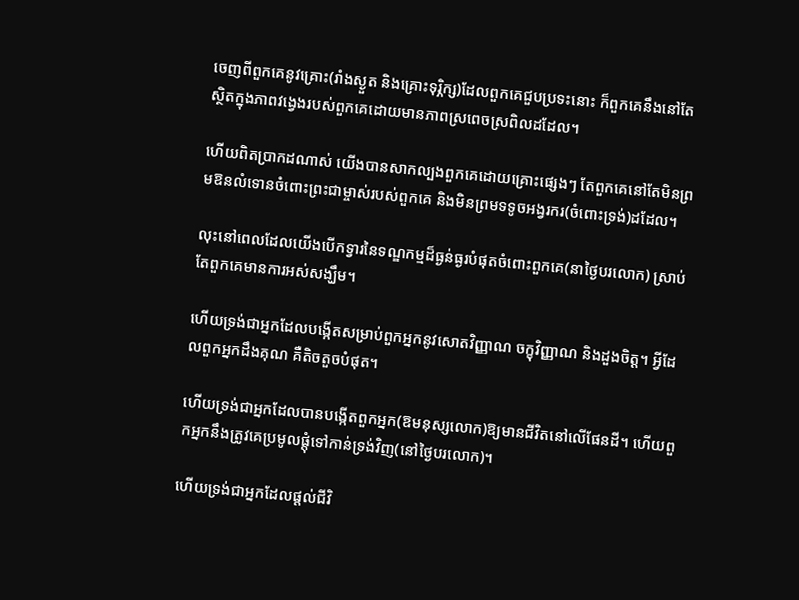ចេញពីពួកគេនូវគ្រោះ(រាំងស្ងួត និងគ្រោះទុរ្ភិក្ស)ដែលពួកគេជួបប្រទះនោះ ក៏ពួកគេនឹងនៅតែស្ថិតក្នុងភាពវង្វេងរបស់ពួកគេដោយមានភាពស្រពេចស្រពិលដដែល។

ហើយពិតប្រាកដណាស់ យើងបានសាកល្បងពួកគេដោយគ្រោះផ្សេងៗ តែពួកគេនៅតែមិនព្រមឱនលំទោនចំពោះព្រះជាម្ចាស់របស់ពួកគេ និងមិនព្រមទទូចអង្វរករ(ចំពោះទ្រង់)ដដែល។

លុះនៅពេលដែលយើងបើកទ្វារនៃទណ្ឌកម្មដ៏ធ្ងន់ធ្ងរបំផុតចំពោះពួកគេ(នាថ្ងៃបរលោក) ស្រាប់តែពួកគេមានការអស់សង្ឃឹម។

ហើយទ្រង់ជាអ្នកដែលបង្កើតសម្រាប់ពួកអ្នកនូវសោតវិញ្ញាណ ចក្ខុវិញ្ញាណ និងដួងចិត្ត។ អ្វីដែលពួកអ្នកដឹងគុណ គឺតិចតួចបំផុត។

ហើយទ្រង់ជាអ្នកដែលបានបង្កើតពួកអ្នក(ឱមនុស្សលោក)ឱ្យមានជីវិតនៅលើផែនដី។ ហើយពួកអ្នកនឹងត្រូវគេប្រមូលផ្តុំទៅកាន់ទ្រង់វិញ(នៅថ្ងៃបរលោក)។

ហើយទ្រង់ជាអ្នកដែលផ្តល់ជីវិ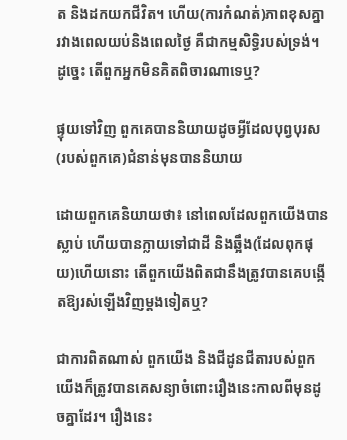ត និងដកយកជីវិត។ ហើយ(ការកំណត់)ភាពខុសគ្នារវាងពេលយប់និងពេលថ្ងៃ គឺជាកម្មសិទ្ធិរបស់ទ្រង់។ ដូច្នេះ តើពួកអ្នកមិនគិតពិចារណាទេឬ?

ផ្ទុយទៅវិញ ពួកគេបាននិយាយដូចអ្វីដែលបុព្វបុរស(របស់ពួកគេ)ជំនាន់មុនបាននិយាយ

ដោយពួកគេនិយាយថា៖ នៅពេលដែលពួកយើងបានស្លាប់ ហើយបានក្លាយទៅជាដី និងឆ្អឹង(ដែលពុកផុយ)ហើយនោះ តើពួកយើងពិតជានឹងត្រូវបានគេបង្កើតឱ្យរស់ឡើងវិញម្តងទៀតឬ?

ជាការពិតណាស់ ពួកយើង និងជីដូនជីតារបស់ពួកយើងក៏ត្រូវបានគេសន្យាចំពោះរឿងនេះកាលពីមុនដូចគ្នាដែរ។ រឿងនេះ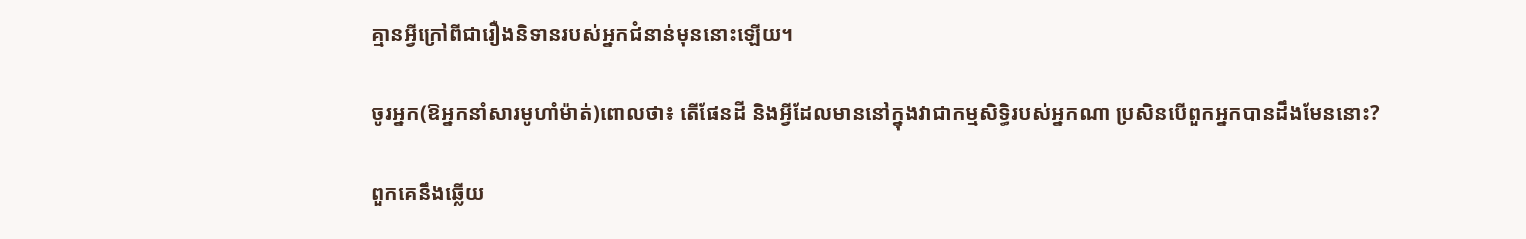គ្មានអ្វីក្រៅពីជារឿងនិទានរបស់អ្នកជំនាន់មុននោះឡើយ។

ចូរអ្នក(ឱអ្នកនាំសារមូហាំម៉ាត់)ពោលថា៖ តើផែនដី និងអ្វីដែលមាននៅក្នុងវាជាកម្មសិទ្ធិរបស់អ្នកណា ប្រសិនបើពួកអ្នកបានដឹងមែននោះ?

ពួកគេនឹងឆ្លើយ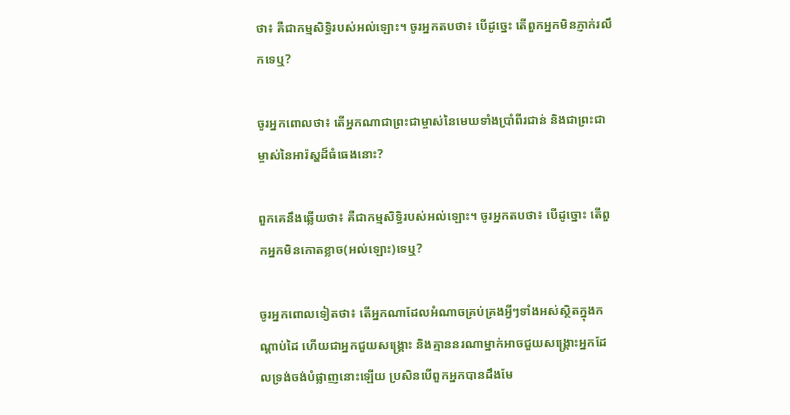ថា៖ គឺជាកម្មសិទ្ធិរបស់អល់ឡោះ។ ចូរអ្នកតបថា៖ បើដូច្នេះ តើពួកអ្នកមិនភ្ញាក់រលឹកទេឬ?

ចូរអ្នកពោលថា៖ តើអ្នកណាជាព្រះជាម្ចាស់នៃមេឃទាំងប្រាំពីរជាន់ និងជាព្រះជាម្ចាស់នៃអារ៉ស្ហដ៏ធំធេងនោះ?

ពួកគេនឹងឆ្លើយថា៖ គឺជាកម្មសិទ្ធិរបស់អល់ឡោះ។ ចូរអ្នកតបថា៖ បើដូច្នោះ តើពួកអ្នកមិនកោតខ្លាច(អល់ឡោះ)ទេឬ?

ចូរអ្នកពោលទៀតថា៖ តើអ្នកណាដែលអំណាចគ្រប់គ្រងអ្វីៗទាំងអស់ស្ថិតក្នុងកណ្តាប់ដៃ ហើយជាអ្នកជួយសង្រ្គោះ និងគ្មាននរណាម្នាក់អាចជួយសង្គ្រោះអ្នកដែលទ្រង់ចង់បំផ្លាញនោះឡើយ ប្រសិនបើពួកអ្នកបានដឹងមែ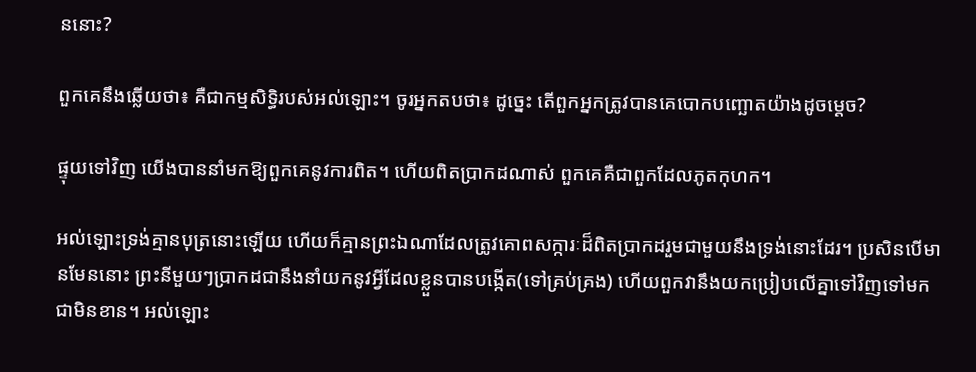ននោះ?

ពួកគេនឹងឆ្លើយថា៖ គឺជាកម្មសិទ្ធិរបស់អល់ឡោះ។ ចូរអ្នកតបថា៖ ដូច្នេះ តើពួកអ្នកត្រូវបានគេបោកបញ្ឆោតយ៉ាងដូចម្តេច?

ផ្ទុយទៅវិញ យើងបាននាំមកឱ្យពួកគេនូវការពិត។ ហើយពិតប្រាកដណាស់ ពួកគេគឺជាពួកដែលភូតកុហក។

អល់ឡោះទ្រង់គ្មានបុត្រនោះឡើយ ហើយក៏គ្មានព្រះឯណាដែលត្រូវគោពសក្ការៈដ៏ពិតប្រាកដរួមជាមួយនឹងទ្រង់នោះដែរ។ ប្រសិនបើមានមែននោះ ព្រះនីមួយៗប្រាកដជានឹងនាំយកនូវអ្វីដែលខ្លួនបានបង្កើត(ទៅគ្រប់គ្រង) ហើយពួកវានឹងយកប្រៀបលើគ្នាទៅវិញទៅមកជាមិនខាន។ អល់ឡោះ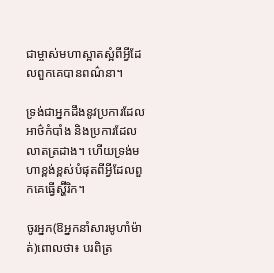ជាម្ចាស់មហាស្អាតស្អំពីអ្វីដែលពួកគេបានពណ៌នា។

ទ្រង់ជាអ្នកដឹងនូវប្រការដែលអាថ៌កំបាំង និងប្រការដែលលាតត្រដាង។ ហើយទ្រង់មហាខ្ពង់ខ្ពស់បំផុតពីអ្វីដែលពួកគេធ្វើស្ហ៊ីរិក។

ចូរអ្នក(ឱអ្នកនាំសារមូហាំម៉ាត់)ពោលថា៖ បរពិត្រ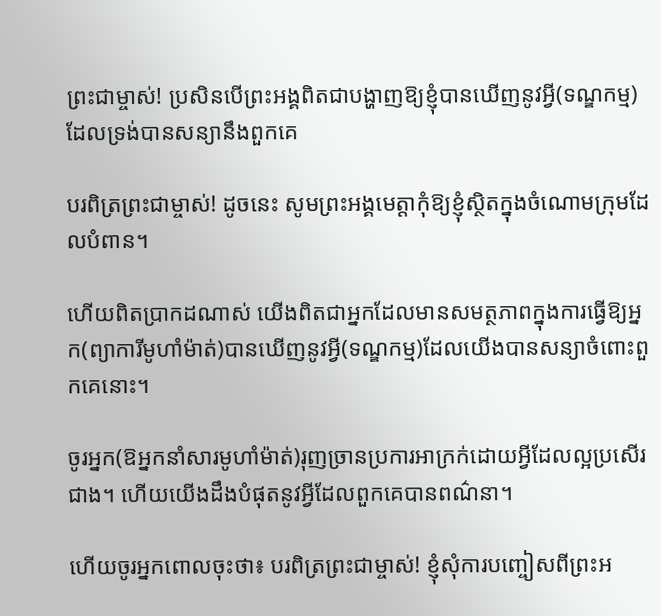ព្រះជាម្ចាស់! ប្រសិនបើព្រះអង្គពិតជាបង្ហាញឱ្យខ្ញុំបានឃើញនូវអ្វី(ទណ្ឌកម្ម)ដែលទ្រង់បានសន្យានឹងពួកគេ

បរពិត្រព្រះជាម្ចាស់! ដូចនេះ សូមព្រះអង្គមេត្តាកុំឱ្យខ្ញុំស្ថិតក្នុងចំណោមក្រុមដែលបំពាន។

ហើយពិតប្រាកដណាស់ យើងពិតជាអ្នកដែលមានសមត្ថភាពក្នុងការធ្វើឱ្យអ្នក(ព្យាការីមូហាំម៉ាត់)បានឃើញនូវអ្វី(ទណ្ឌកម្ម)ដែលយើងបានសន្យាចំពោះពួកគេនោះ។

ចូរអ្នក(ឱអ្នកនាំសារមូហាំម៉ាត់)រុញច្រានប្រការអាក្រក់ដោយអ្វីដែលល្អប្រសើរជាង។ ហើយយើងដឹងបំផុតនូវអ្វីដែលពួកគេបានពណ៌នា។

ហើយចូរអ្នកពោលចុះថា៖ បរពិត្រព្រះជាម្ចាស់! ខ្ញុំសុំការបញ្ចៀសពីព្រះអ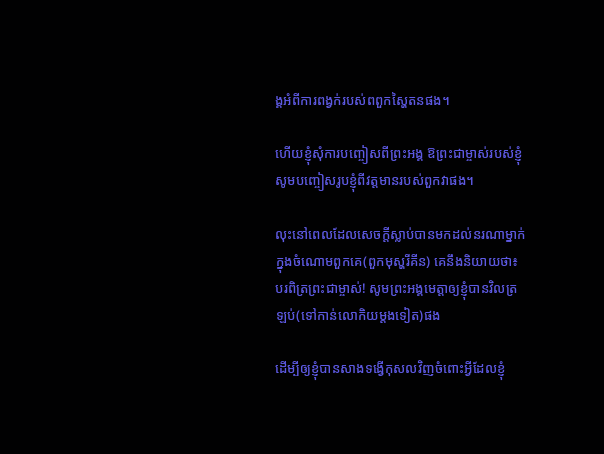ង្គអំពីការពង្វក់របស់ពពួកស្ហៃតនផង។

ហើយខ្ញុំសុំការបញ្ចៀសពីព្រះអង្គ ឱព្រះជាម្ចាស់របស់ខ្ញុំ សូមបញ្ចៀសរូបខ្ញុំពីវត្តមានរបស់ពួកវាផង។

លុះនៅពេលដែលសេចក្តីស្លាប់បានមកដល់នរណាម្នាក់ក្នុងចំណោមពួកគេ(ពួកមុស្ហរីគីន) គេនឹងនិយាយថា៖ បរពិត្រព្រះជាម្ចាស់! សូមព្រះអង្គមេត្តាឲ្យខ្ញុំបានវិលត្រឡប់(ទៅកាន់លោកិយម្តងទៀត)ផង

ដើម្បីឲ្យខ្ញុំបានសាងទង្វើកុសលវិញចំពោះអ្វីដែលខ្ញុំ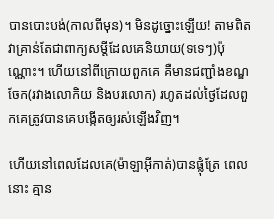បានបោះបង់(កាលពីមុន)។ មិនដូច្នោះឡើយ! តាមពិត វាគ្រាន់តែជាពាក្យសម្តីដែលគេនិយាយ(ទទេៗ)ប៉ុណ្ណោះ។ ហើយនៅពីក្រោយពួកគេ គឺមានជញ្ជាំងខណ្ឌចែក(រវាងលោកិយ និងបរលោក) រហូតដល់ថ្ងៃដែលពួកគេត្រូវបានគេបង្កើតឲ្យរស់ឡើងវិញ។

ហើយនៅពេលដែលគេ(ម៉ាឡាអ៊ីកាត់)បានផ្លុំត្រែ ពេលនោះ គ្មាន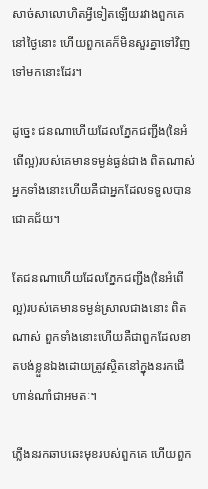សាច់សាលោហិតអ្វីទៀតឡើយរវាងពួកគេនៅថ្ងៃនោះ ហើយពួកគេក៏មិនសួរគ្នាទៅវិញទៅមកនោះដែរ។

ដូច្នេះ ជនណាហើយដែលភ្នែកជញ្ជីង(នៃអំពើល្អ)របស់គេមានទម្ងន់ធ្ងន់ជាង ពិតណាស់ អ្នកទាំងនោះហើយគឺជាអ្នកដែលទទួលបានជោគជ័យ។

តែជនណាហើយដែលភ្នែកជញ្ជីង(នៃអំពើល្អ)របស់គេមានទម្ងន់ស្រាលជាងនោះ ពិតណាស់ ពួកទាំងនោះហើយគឺជាពួកដែលខាតបង់ខ្លួនឯងដោយត្រូវស្ថិតនៅក្នុងនរកជើហាន់ណាំជាអមតៈ។

ភ្លើងនរកឆាបឆេះមុខរបស់ពួកគេ ហើយពួក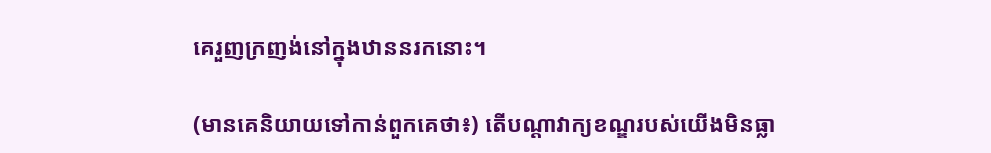គេរួញក្រញង់នៅក្នុងឋាននរកនោះ។

(មានគេនិយាយទៅកាន់ពួកគេថា៖) តើបណ្តាវាក្យខណ្ឌរបស់យើងមិនធ្លា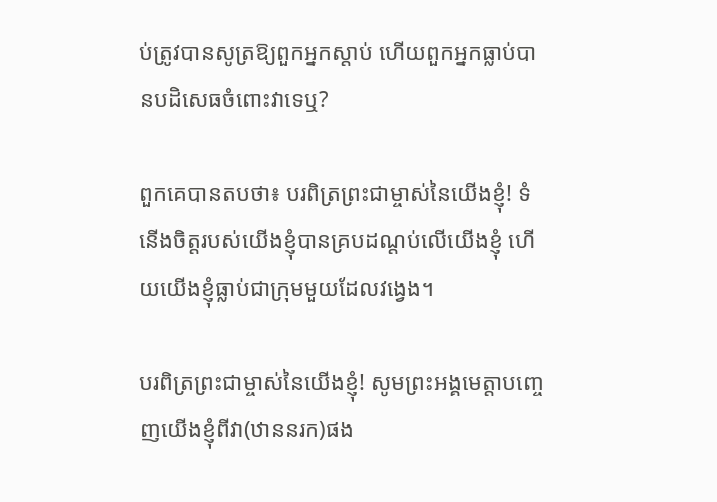ប់ត្រូវបានសូត្រឱ្យពួកអ្នកស្តាប់ ហើយពួកអ្នកធ្លាប់បានបដិសេធចំពោះវាទេឬ?

ពួកគេបានតបថា៖ បរពិត្រព្រះជាម្ចាស់នៃយើងខ្ញុំ! ទំនើងចិត្តរបស់យើងខ្ញុំបានគ្របដណ្តប់លើយើងខ្ញុំ ហើយយើងខ្ញុំធ្លាប់ជាក្រុមមួយដែលវង្វេង។

បរពិត្រព្រះជាម្ចាស់នៃយើងខ្ញុំ! សូមព្រះអង្គមេត្តាបញ្ចេញយើងខ្ញុំពីវា(ឋាននរក)ផង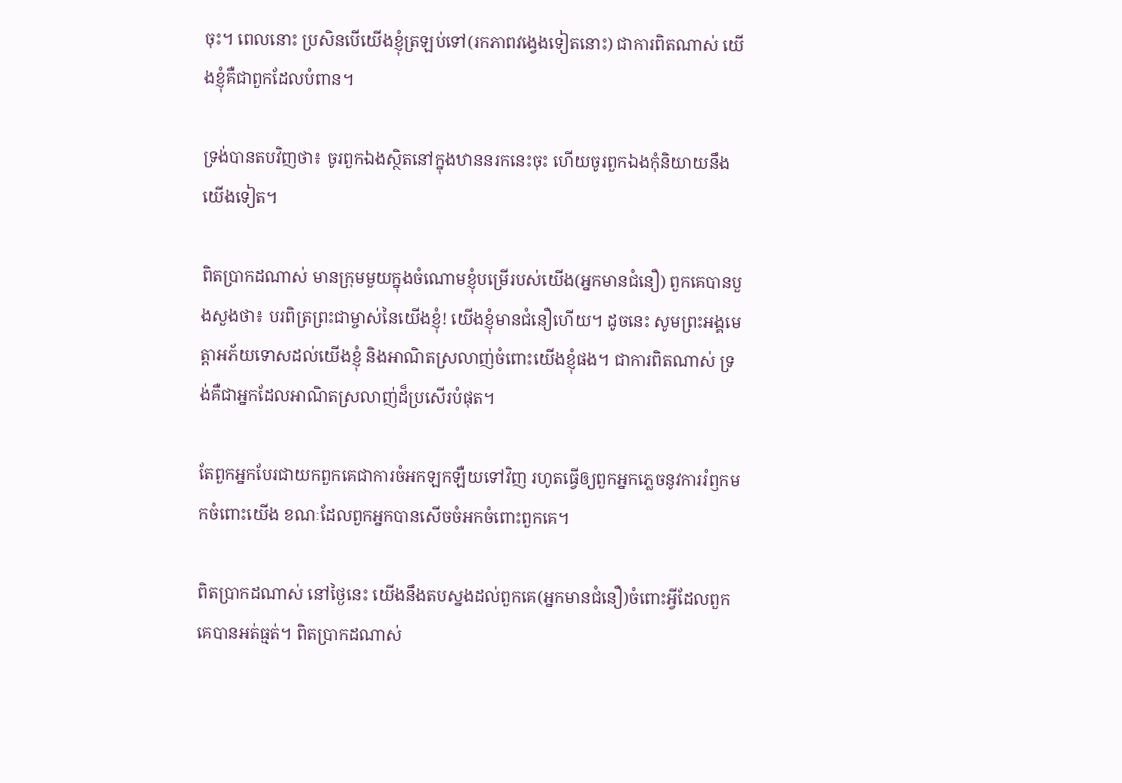ចុះ។ ពេលនោះ ប្រសិនបើយើងខ្ញុំត្រឡប់ទៅ(រកភាពវង្វេងទៀតនោះ) ជាការពិតណាស់ យើងខ្ញុំគឺជាពួកដែលបំពាន។

ទ្រង់បានតបវិញថា៖ ចូរពួកឯងស្ថិតនៅក្នុងឋាននរកនេះចុះ ហើយចូរពួកឯងកុំនិយាយនឹងយើងទៀត។

ពិតប្រាកដណាស់ មានក្រុមមួយក្នុងចំណោមខ្ញុំបម្រើរបស់យើង(អ្នកមានជំនឿ) ពួកគេបានបួងសួងថា៖ បរពិត្រព្រះជាម្ចាស់នៃយើងខ្ញុំ! យើងខ្ញុំមានជំនឿហើយ។ ដូចនេះ សូមព្រះអង្គមេត្តាអភ័យទោសដល់យើងខ្ញុំ និងអាណិតស្រលាញ់ចំពោះយើងខ្ញុំផង។ ជាការពិតណាស់ ទ្រង់គឺជាអ្នកដែលអាណិតស្រលាញ់ដ៏ប្រសើរបំផុត។

តែពួកអ្នកបែរជាយកពួកគេជាការចំអកឡកឡឺយទៅវិញ រហូតធ្វើឲ្យពួកអ្នកភ្លេចនូវការរំឭកមកចំពោះយើង ខណៈដែលពួកអ្នកបានសើចចំអកចំពោះពួកគេ។

ពិតប្រាកដណាស់ នៅថ្ងៃនេះ យើងនឹងតបស្នងដល់ពួកគេ(អ្នកមានជំនឿ)ចំពោះអ្វីដែលពួកគេបានអត់ធ្មត់។ ពិតប្រាកដណាស់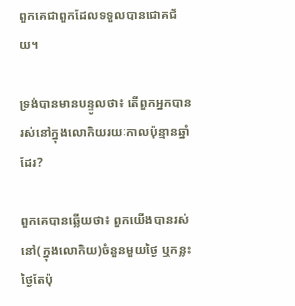ពួកគេជាពួកដែលទទួលបានជោគជ័យ។

ទ្រង់បានមានបន្ទូលថា៖ តើពួកអ្នកបានរស់នៅក្នុងលោកិយរយៈកាលប៉ុន្មានឆ្នាំដែរ?

ពួកគេបានឆ្លើយថា៖ ពួកយើងបានរស់នៅ(ក្នុងលោកិយ)ចំនួនមួយថ្ងៃ ឬកន្លះថ្ងៃតែប៉ុ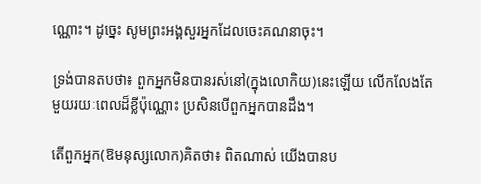ណ្ណោះ។ ដូច្នេះ សូមព្រះអង្គសួរអ្នកដែលចេះគណនាចុះ។

ទ្រង់បានតបថា៖ ពួកអ្នកមិនបានរស់នៅ(ក្នុងលោកិយ)នេះឡើយ លើកលែងតែមួយរយៈពេលដ៏ខ្លីប៉ុណ្ណោះ ប្រសិនបើពួកអ្នកបានដឹង។

តើពួកអ្នក(ឱមនុស្សលោក)គិតថា៖ ពិតណាស់ យើងបានប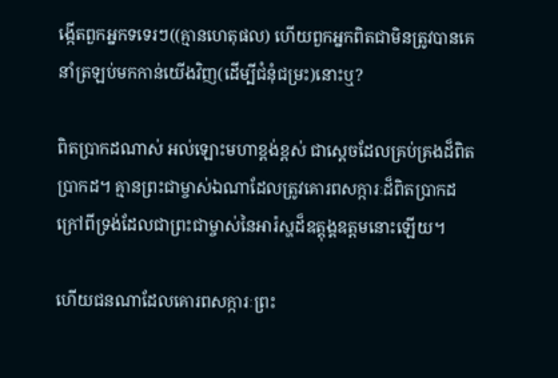ង្កើតពួកអ្នកទទេរៗ((គ្មានហេតុផល) ហើយពួកអ្នកពិតជាមិនត្រូវបានគេនាំត្រឡប់មកកាន់យើងវិញ(ដើម្បីជំនុំជម្រះ)នោះឬ?

ពិតប្រាកដណាស់ អល់ឡោះមហាខ្ពង់ខ្ពស់ ជាស្តេចដែលគ្រប់គ្រងដ៏ពិតប្រាកដ។ គ្មានព្រះជាម្ចាស់ឯណាដែលត្រូវគោរពសក្ការៈដ៏ពិតប្រាកដក្រៅពីទ្រង់ដែលជាព្រះជាម្ចាស់នៃអារ៉ស្ហដ៏ឧត្តុង្គឧត្តមនោះឡើយ។

ហើយជនណាដែលគោរពសក្ការៈព្រះ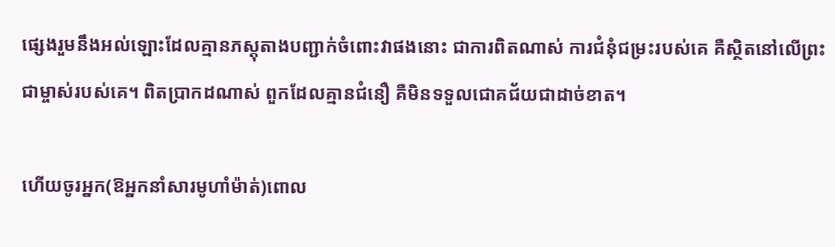ផ្សេងរួមនឹងអល់ឡោះដែលគ្មានភស្តុតាងបញ្ជាក់ចំពោះវាផងនោះ ជាការពិតណាស់ ការជំនុំជម្រះរបស់គេ គឺស្ថិតនៅលើព្រះជាម្ចាស់របស់គេ។ ពិតប្រាកដណាស់ ពួកដែលគ្មានជំនឿ គឺមិនទទួលជោគជ័យជាដាច់ខាត។

ហើយចូរអ្នក(ឱអ្នកនាំសារមូហាំម៉ាត់)ពោល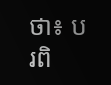ថា៖ បរពិ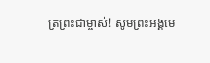ត្រព្រះជាម្ចាស់! សូមព្រះអង្គមេ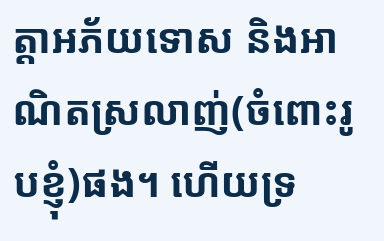ត្តាអភ័យទោស និងអាណិតស្រលាញ់(ចំពោះរូបខ្ញុំ)ផង។ ហើយទ្រ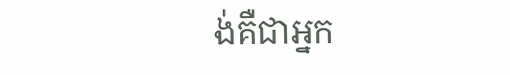ង់គឺជាអ្នក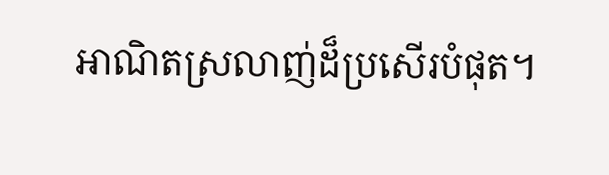អាណិតស្រលាញ់ដ៏ប្រសើរបំផុត។